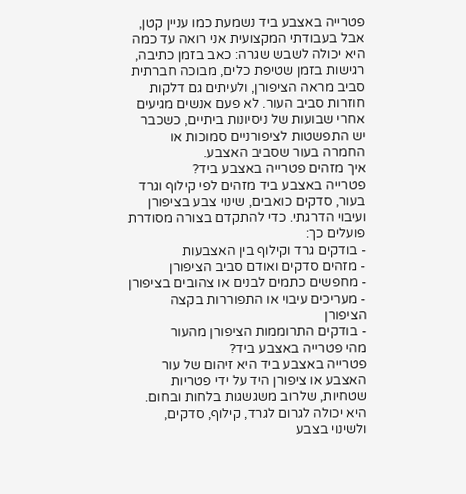פטרייה באצבע ביד נשמעת כמו עניין קטן, אבל בעבודתי המקצועית אני רואה עד כמה היא יכולה לשבש שגרה: כאב בזמן כתיבה, רגישות בזמן שטיפת כלים, מבוכה חברתית סביב מראה הציפורן, ולעיתים גם דלקות חוזרות סביב העור. לא פעם אנשים מגיעים אחרי שבועות של ניסיונות ביתיים, כשכבר יש התפשטות לציפורניים סמוכות או החמרה בעור שסביב האצבע.
איך מזהים פטרייה באצבע ביד?
פטרייה באצבע ביד מזהים לפי קילוף וגרד בעור, סדקים כואבים, שינוי צבע בציפורן ועיבוי הדרגתי. כדי להתקדם בצורה מסודרת פועלים כך:
- בודקים גרד וקילוף בין האצבעות
- מזהים סדקים ואודם סביב הציפורן
- מחפשים כתמים לבנים או צהובים בציפורן
- מעריכים עיבוי או התפוררות בקצה הציפורן
- בודקים התרוממות הציפורן מהעור
מהי פטרייה באצבע ביד?
פטרייה באצבע ביד היא זיהום של עור האצבע או ציפורן היד על ידי פטריות שטחיות, שלרוב משגשגות בלחות ובחום. היא יכולה לגרום לגרד, קילוף, סדקים, ולשינוי בצבע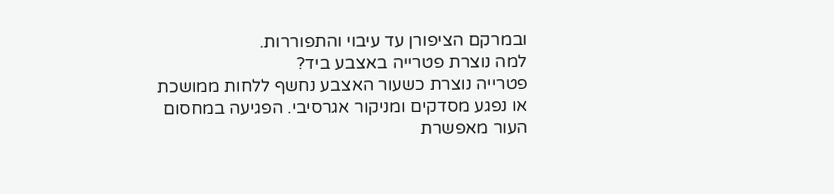ובמרקם הציפורן עד עיבוי והתפוררות.
למה נוצרת פטרייה באצבע ביד?
פטרייה נוצרת כשעור האצבע נחשף ללחות ממושכת או נפגע מסדקים ומניקור אגרסיבי. הפגיעה במחסום העור מאפשרת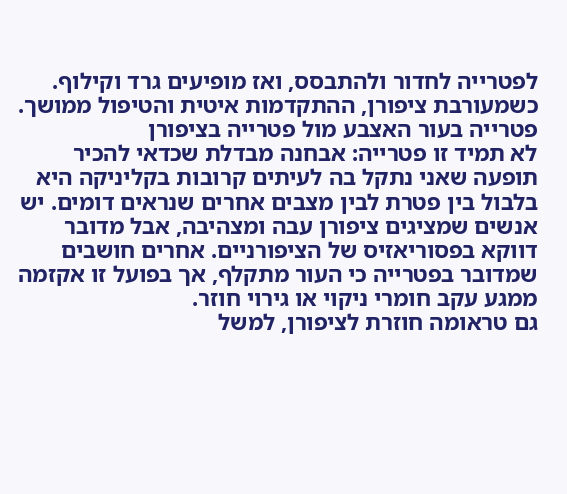לפטרייה לחדור ולהתבסס, ואז מופיעים גרד וקילוף. כשמעורבת ציפורן, ההתקדמות איטית והטיפול ממושך.
פטרייה בעור האצבע מול פטרייה בציפורן
לא תמיד זו פטרייה: אבחנה מבדלת שכדאי להכיר
תופעה שאני נתקל בה לעיתים קרובות בקליניקה היא בלבול בין פטרת לבין מצבים אחרים שנראים דומים. יש אנשים שמציגים ציפורן עבה ומצהיבה, אבל מדובר דווקא בפסוריאזיס של הציפורניים. אחרים חושבים שמדובר בפטרייה כי העור מתקלף, אך בפועל זו אקזמה ממגע עקב חומרי ניקוי או גירוי חוזר.
גם טראומה חוזרת לציפורן, למשל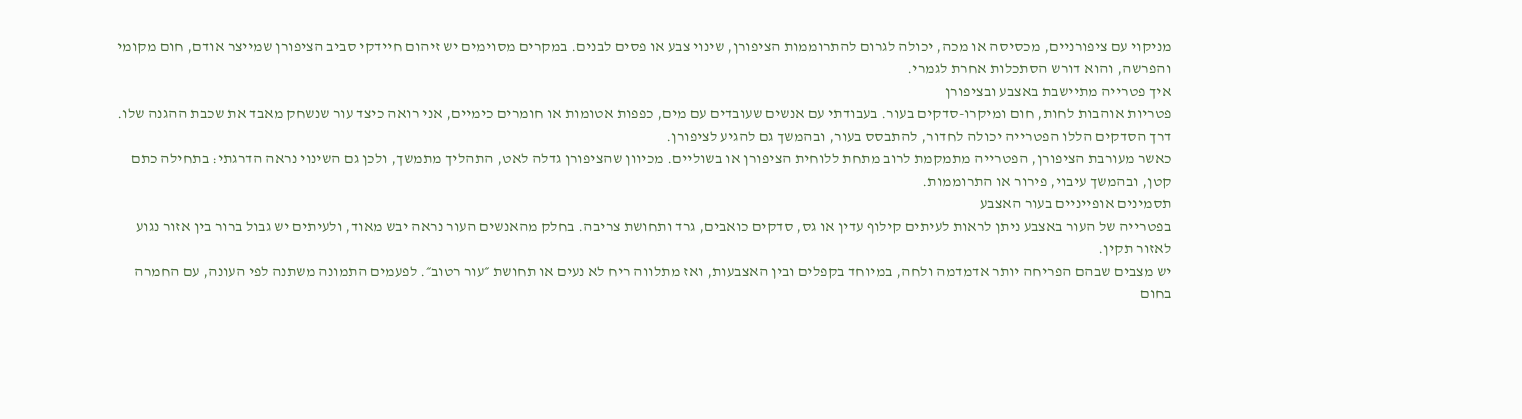מניקוי עם ציפורניים, מכסיסה או מכה, יכולה לגרום להתרוממות הציפורן, שינוי צבע או פסים לבנים. במקרים מסוימים יש זיהום חיידקי סביב הציפורן שמייצר אודם, חום מקומי והפרשה, והוא דורש הסתכלות אחרת לגמרי.
איך פטרייה מתיישבת באצבע ובציפורן
פטריות אוהבות לחות, חום ומיקרו-סדקים בעור. בעבודתי עם אנשים שעובדים עם מים, כפפות אטומות או חומרים כימיים, אני רואה כיצד עור שנשחק מאבד את שכבת ההגנה שלו. דרך הסדקים הללו הפטרייה יכולה לחדור, להתבסס בעור, ובהמשך גם להגיע לציפורן.
כאשר מעורבת הציפורן, הפטרייה מתמקמת לרוב מתחת ללוחית הציפורן או בשוליים. מכיוון שהציפורן גדלה לאט, התהליך מתמשך, ולכן גם השינוי נראה הדרגתי: בתחילה כתם קטן, ובהמשך עיבוי, פירור או התרוממות.
תסמינים אופייניים בעור האצבע
בפטרייה של העור באצבע ניתן לראות לעיתים קילוף עדין או גס, סדקים כואבים, גרד ותחושת צריבה. בחלק מהאנשים העור נראה יבש מאוד, ולעיתים יש גבול ברור בין אזור נגוע לאזור תקין.
יש מצבים שבהם הפריחה יותר אדמדמה ולחה, במיוחד בקפלים ובין האצבעות, ואז מתלווה ריח לא נעים או תחושת ״עור רטוב״. לפעמים התמונה משתנה לפי העונה, עם החמרה בחום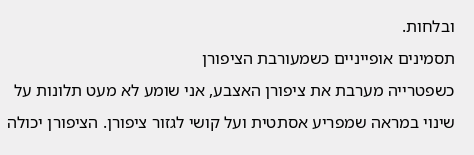ובלחות.
תסמינים אופייניים כשמעורבת הציפורן
כשפטרייה מערבת את ציפורן האצבע, אני שומע לא מעט תלונות על שינוי במראה שמפריע אסתטית ועל קושי לגזור ציפורן. הציפורן יכולה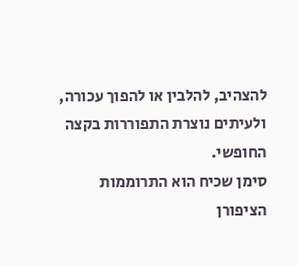להצהיב, להלבין או להפוך עכורה, ולעיתים נוצרת התפוררות בקצה החופשי.
סימן שכיח הוא התרוממות הציפורן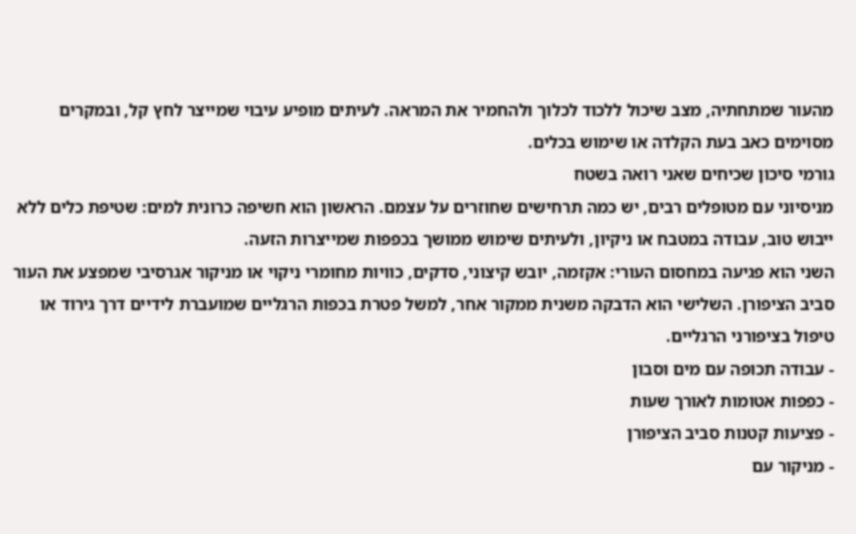מהעור שמתחתיה, מצב שיכול ללכוד לכלוך ולהחמיר את המראה. לעיתים מופיע עיבוי שמייצר לחץ קל, ובמקרים מסוימים כאב בעת הקלדה או שימוש בכלים.
גורמי סיכון שכיחים שאני רואה בשטח
מניסיוני עם מטופלים רבים, יש כמה תרחישים שחוזרים על עצמם. הראשון הוא חשיפה כרונית למים: שטיפת כלים ללא ייבוש טוב, עבודה במטבח או ניקיון, ולעיתים שימוש ממושך בכפפות שמייצרות הזעה.
השני הוא פגיעה במחסום העורי: אקזמה, יובש קיצוני, סדקים, כוויות מחומרי ניקוי או מניקור אגרסיבי שמפצע את העור סביב הציפורן. השלישי הוא הדבקה משנית ממקור אחר, למשל פטרת בכפות הרגליים שמועברת לידיים דרך גירוד או טיפול בציפורני הרגליים.
- עבודה תכופה עם מים וסבון
- כפפות אטומות לאורך שעות
- פציעות קטנות סביב הציפורן
- מניקור עם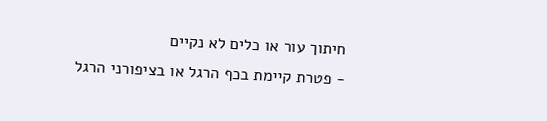חיתוך עור או כלים לא נקיים
- פטרת קיימת בכף הרגל או בציפורני הרגל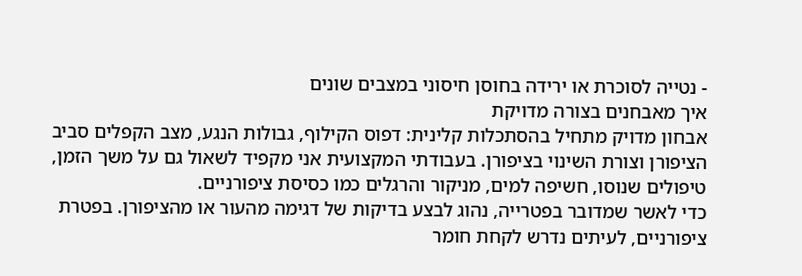- נטייה לסוכרת או ירידה בחוסן חיסוני במצבים שונים
איך מאבחנים בצורה מדויקת
אבחון מדויק מתחיל בהסתכלות קלינית: דפוס הקילוף, גבולות הנגע, מצב הקפלים סביב הציפורן וצורת השינוי בציפורן. בעבודתי המקצועית אני מקפיד לשאול גם על משך הזמן, טיפולים שנוסו, חשיפה למים, מניקור והרגלים כמו כסיסת ציפורניים.
כדי לאשר שמדובר בפטרייה, נהוג לבצע בדיקות של דגימה מהעור או מהציפורן. בפטרת ציפורניים, לעיתים נדרש לקחת חומר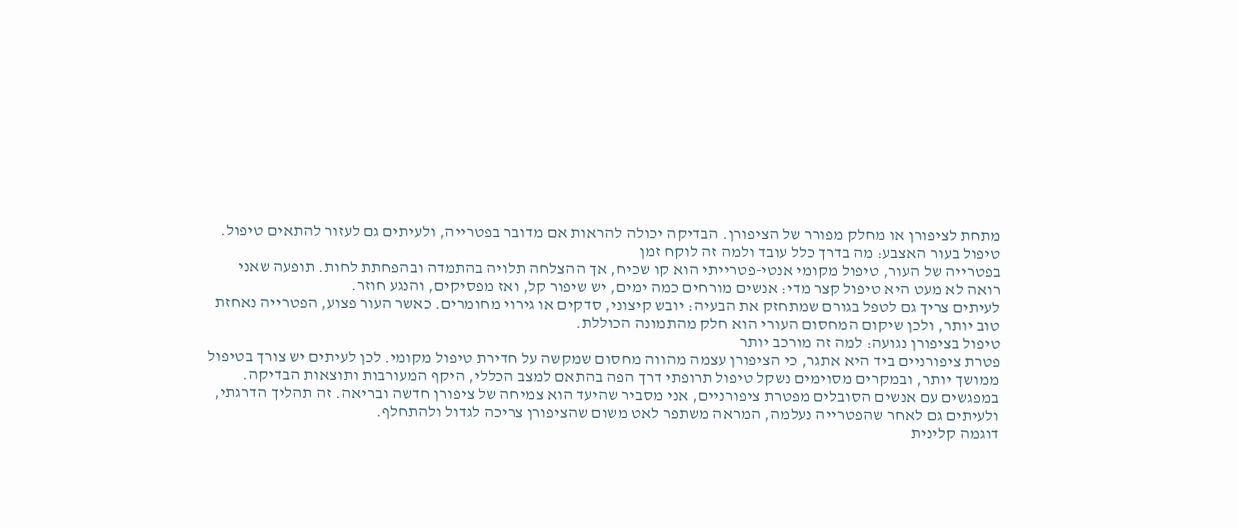מתחת לציפורן או מחלק מפורר של הציפורן. הבדיקה יכולה להראות אם מדובר בפטרייה, ולעיתים גם לעזור להתאים טיפול.
טיפול בעור האצבע: מה בדרך כלל עובד ולמה זה לוקח זמן
בפטרייה של העור, טיפול מקומי אנטי-פטרייתי הוא קו שכיח, אך ההצלחה תלויה בהתמדה ובהפחתת לחות. תופעה שאני רואה לא מעט היא טיפול קצר מדי: אנשים מורחים כמה ימים, יש שיפור קל, ואז מפסיקים, והנגע חוזר.
לעיתים צריך גם לטפל בגורם שמתחזק את הבעיה: יובש קיצוני, סדקים או גירוי מחומרים. כאשר העור פצוע, הפטרייה נאחזת טוב יותר, ולכן שיקום המחסום העורי הוא חלק מהתמונה הכוללת.
טיפול בציפורן נגועה: למה זה מורכב יותר
פטרת ציפורניים ביד היא אתגר, כי הציפורן עצמה מהווה מחסום שמקשה על חדירת טיפול מקומי. לכן לעיתים יש צורך בטיפול ממושך יותר, ובמקרים מסוימים נשקל טיפול תרופתי דרך הפה בהתאם למצב הכללי, היקף המעורבות ותוצאות הבדיקה.
במפגשים עם אנשים הסובלים מפטרת ציפורניים, אני מסביר שהיעד הוא צמיחה של ציפורן חדשה ובריאה. זה תהליך הדרגתי, ולעיתים גם לאחר שהפטרייה נעלמה, המראה משתפר לאט משום שהציפורן צריכה לגדול ולהתחלף.
דוגמה קלינית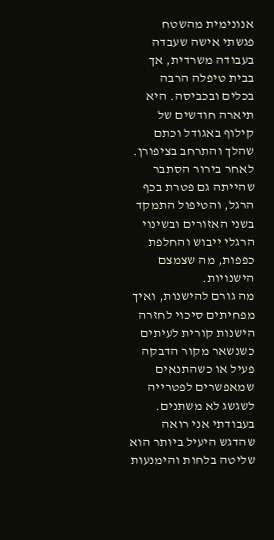אנונימית מהשטח
פגשתי אישה שעבדה בעבודה משרדית, אך בבית טיפלה הרבה בכלים ובכביסה. היא תיארה חודשים של קילוף באגודל וכתם שהלך והתרחב בציפורן. לאחר בירור הסתבר שהייתה גם פטרת בכף הרגל, והטיפול התמקד בשני האזורים ובשינוי הרגלי ייבוש והחלפת כפפות, מה שצמצם הישנויות.
מה גורם להישנות, ואיך מפחיתים סיכוי לחזרה
הישנות קורית לעיתים כשנשאר מקור הדבקה פעיל או כשהתנאים שמאפשרים לפטרייה לשגשג לא משתנים. בעבודתי אני רואה שהדגש היעיל ביותר הוא שליטה בלחות והימנעות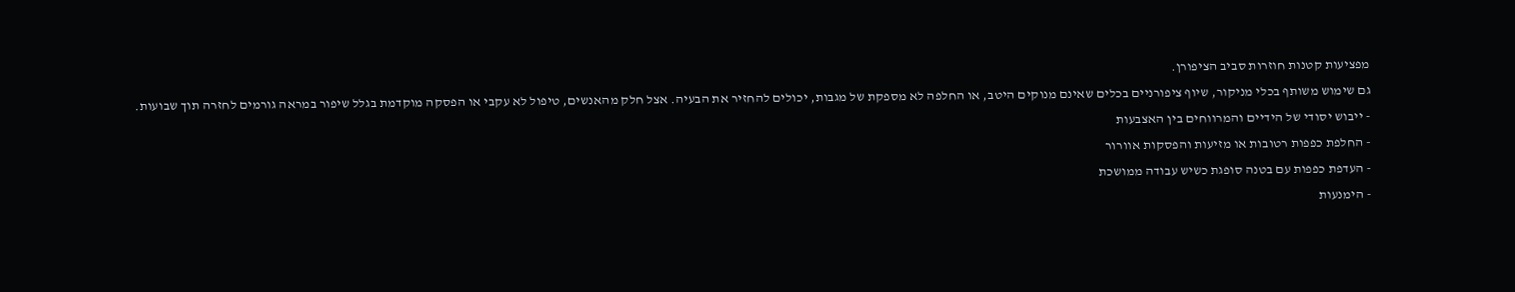מפציעות קטנות חוזרות סביב הציפורן.
גם שימוש משותף בכלי מניקור, שיוף ציפורניים בכלים שאינם מנוקים היטב, או החלפה לא מספקת של מגבות, יכולים להחזיר את הבעיה. אצל חלק מהאנשים, טיפול לא עקבי או הפסקה מוקדמת בגלל שיפור במראה גורמים לחזרה תוך שבועות.
- ייבוש יסודי של הידיים והמרווחים בין האצבעות
- החלפת כפפות רטובות או מזיעות והפסקות אוורור
- העדפת כפפות עם בטנה סופגת כשיש עבודה ממושכת
- הימנעות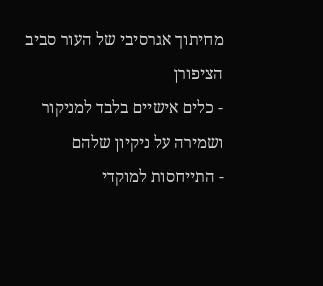מחיתוך אגרסיבי של העור סביב הציפורן
- כלים אישיים בלבד למניקור ושמירה על ניקיון שלהם
- התייחסות למוקדי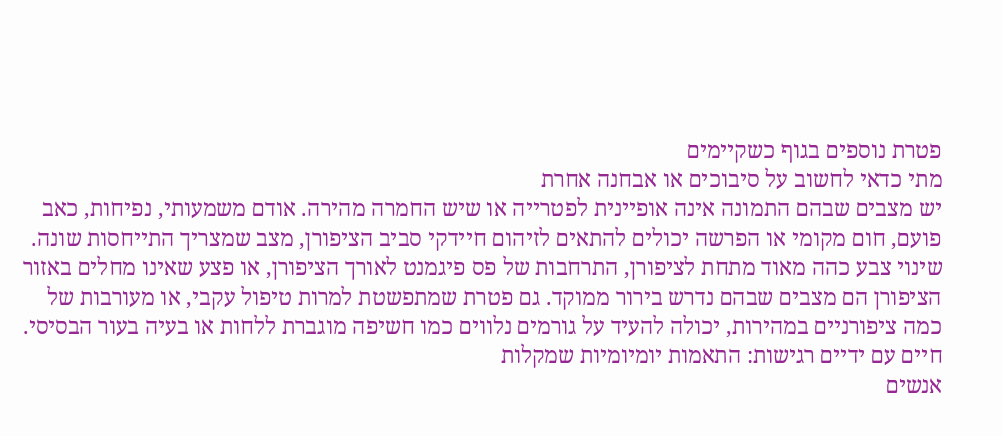פטרת נוספים בגוף כשקיימים
מתי כדאי לחשוב על סיבוכים או אבחנה אחרת
יש מצבים שבהם התמונה אינה אופיינית לפטרייה או שיש החמרה מהירה. אודם משמעותי, נפיחות, כאב פועם, חום מקומי או הפרשה יכולים להתאים לזיהום חיידקי סביב הציפורן, מצב שמצריך התייחסות שונה.
שינוי צבע כהה מאוד מתחת לציפורן, התרחבות של פס פיגמנט לאורך הציפורן, או פצע שאינו מחלים באזור הציפורן הם מצבים שבהם נדרש בירור ממוקד. גם פטרת שמתפשטת למרות טיפול עקבי, או מעורבות של כמה ציפורניים במהירות, יכולה להעיד על גורמים נלווים כמו חשיפה מוגברת ללחות או בעיה בעור הבסיסי.
חיים עם ידיים רגישות: התאמות יומיומיות שמקלות
אנשים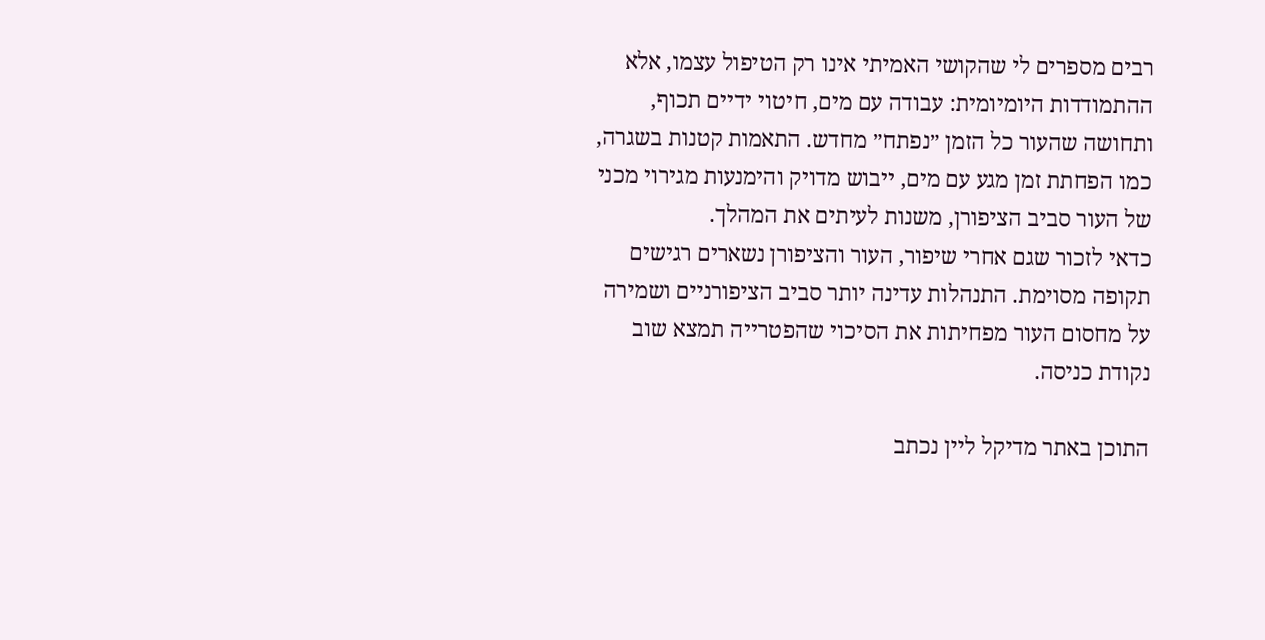רבים מספרים לי שהקושי האמיתי אינו רק הטיפול עצמו, אלא ההתמודדות היומיומית: עבודה עם מים, חיטוי ידיים תכוף, ותחושה שהעור כל הזמן ״נפתח״ מחדש. התאמות קטנות בשגרה, כמו הפחתת זמן מגע עם מים, ייבוש מדויק והימנעות מגירוי מכני של העור סביב הציפורן, משנות לעיתים את המהלך.
כדאי לזכור שגם אחרי שיפור, העור והציפורן נשארים רגישים תקופה מסוימת. התנהלות עדינה יותר סביב הציפורניים ושמירה על מחסום העור מפחיתות את הסיכוי שהפטרייה תמצא שוב נקודת כניסה.

התוכן באתר מדיקל ליין נכתב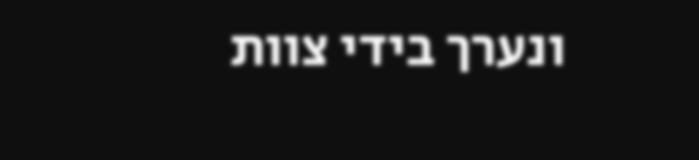ונערך בידי צוות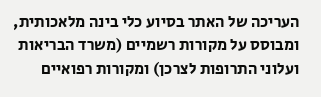העריכה של האתר בסיוע כלי בינה מלאכותית, ומבוסס על מקורות רשמיים (משרד הבריאות ועלוני התרופות לצרכן) ומקורות רפואיים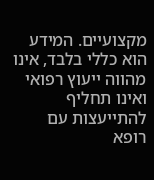מקצועיים. המידע הוא כללי בלבד, אינו מהווה ייעוץ רפואי ואינו תחליף להתייעצות עם רופא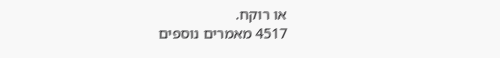או רוקח.
4517 מאמרים נוספים